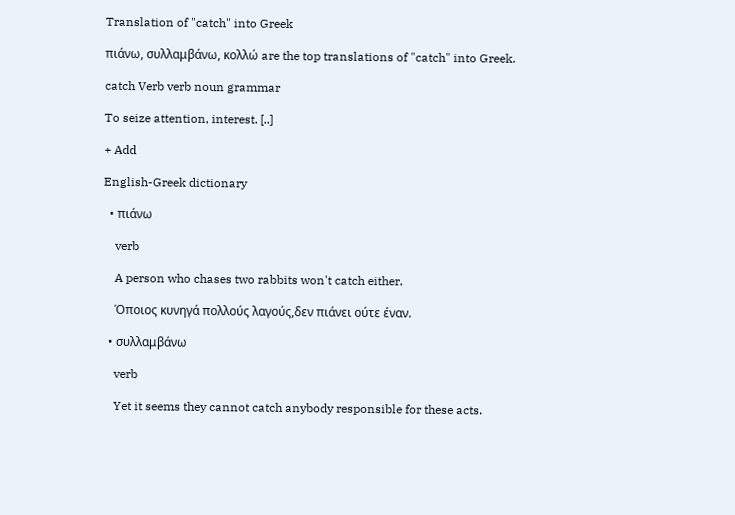Translation of "catch" into Greek

πιάνω, συλλαμβάνω, κολλώ are the top translations of "catch" into Greek.

catch Verb verb noun grammar

To seize attention, interest. [..]

+ Add

English-Greek dictionary

  • πιάνω

    verb

    A person who chases two rabbits won't catch either.

    Όποιος κυνηγά πολλούς λαγούς,δεν πιάνει ούτε έναν.

  • συλλαμβάνω

    verb

    Yet it seems they cannot catch anybody responsible for these acts.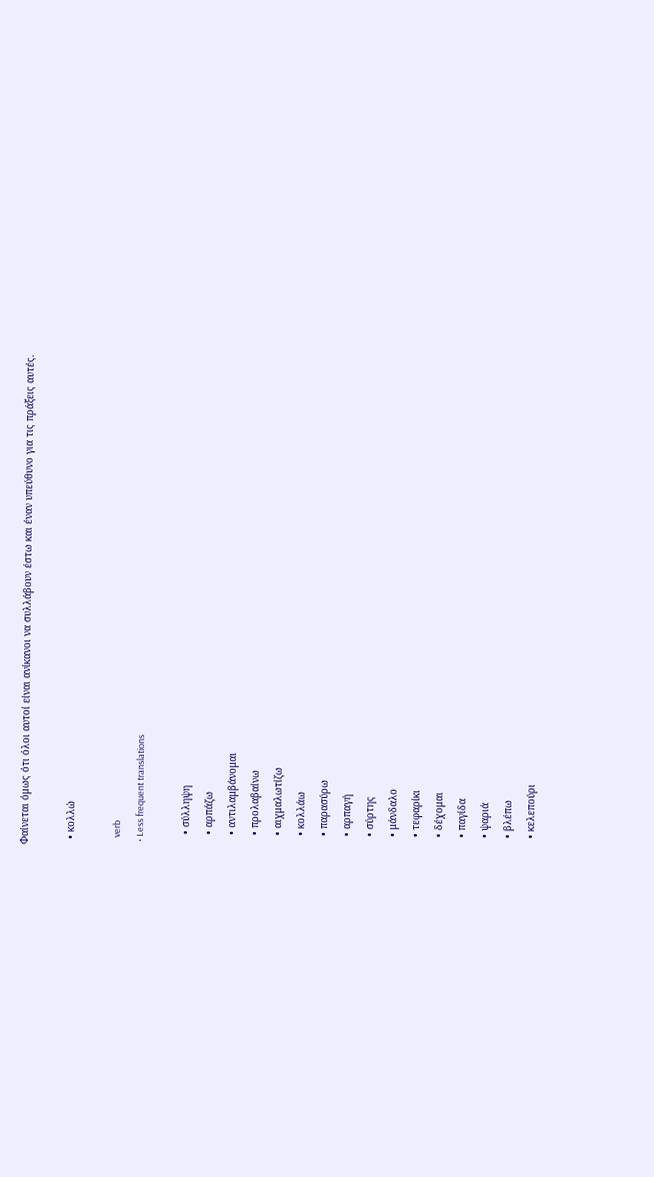Φαίνεται όμως ότι όλοι αυτοί είναι ανίκανοι να συλλάβουν έστω και έναν υπεύθυνο για τις πράξεις αυτές.

  • κολλώ

    verb
  • Less frequent translations

    • σύλληψη
    • αρπάζω
    • αντιλαμβάνομαι
    • προλαβαίνω
    • αιχμαλωτίζω
    • κολλάω
    • παρασύρω
    • αρπαγή
    • σύρτης
    • μάνδαλο
    • τεφαρίκι
    • δέχομαι
    • παγίδα
    • ψαριά
    • βλέπω
    • κελεπούρι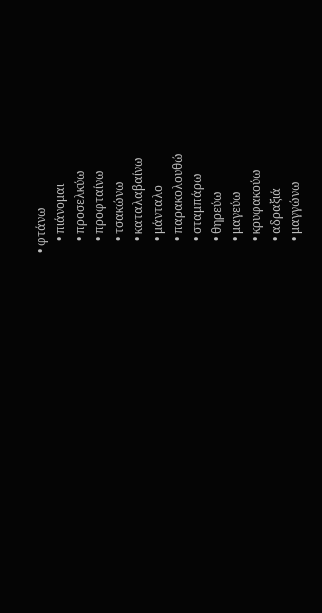• φτάνω
    • πιάνομαι
    • προσελκύω
    • προφταίνω
    • τσακώνω
    • καταλαβαίνω
    • μάνταλο
    • παρακολουθώ
    • σταμπάρω
    • θηρεύω
    • μαγεύω
    • κρυφακούω
    • αδραξιά
    • μαγγώνω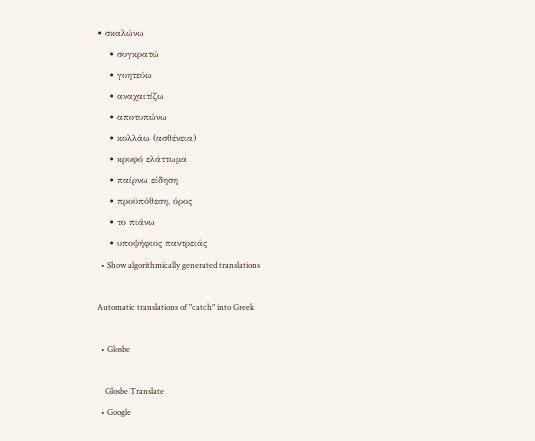• σκαλώνω
    • συγκρατώ
    • γοητεύω
    • αναχαιτίζω
    • αποτυπώνω
    • κολλάω (ασθένεια)
    • κρυφό ελάττωμα
    • παίρνω είδηση
    • προϋπόθεση, όρος
    • το πιάνω
    • υποψήφιος παντρειάς
  • Show algorithmically generated translations

Automatic translations of "catch" into Greek

  • Glosbe

    Glosbe Translate
  • Google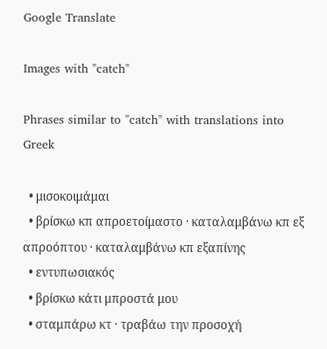Google Translate

Images with "catch"

Phrases similar to "catch" with translations into Greek

  • μισοκοιμάμαι
  • βρίσκω κπ απροετοίμαστο · καταλαμβάνω κπ εξ απροόπτου · καταλαμβάνω κπ εξαπίνης
  • εντυπωσιακός
  • βρίσκω κάτι μπροστά μου
  • σταμπάρω κτ · τραβάω την προσοχή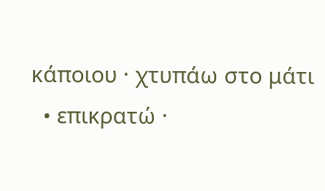κάποιου · χτυπάω στο μάτι
  • επικρατώ ·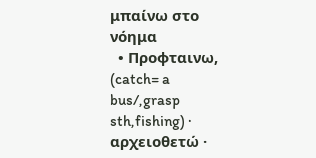μπαίνω στο νόημα
  • Προφταινω, (catch= a bus/,grasp sth,fishing) · αρχειοθετώ ·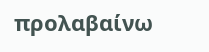προλαβαίνω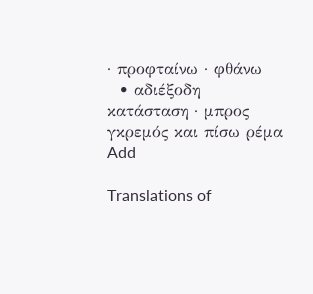· προφταίνω · φθάνω
  • αδιέξοδη κατάσταση · μπρος γκρεμός και πίσω ρέμα
Add

Translations of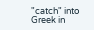"catch" into Greek in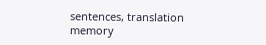sentences, translation memory